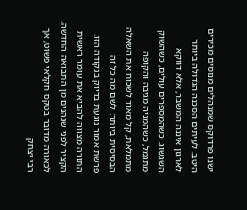ישנו פרדוקס שמנהלים מנוסים מכירים היטב. לעיתים הסכנה הגדולה ביותר לארגון איננה המשבר, אלא דווקא השגשוג. כשהמספרים עולים, כשהשוק מתגמל, כשהמניה מגיבה והקופה מתמלאת, קל מאוד לשכוח את השאלה הבסיסית ביותר: לשם מה כל זה
פרשת אמור נוגעת בדיוק בנקודה הזו. התורה מצווה להביא את עומר ראשית הקציר לפני שנהנים מן התבואה החדשה. לכאורה מדובר בטקס חקלאי פשוט, אך רבי יצחק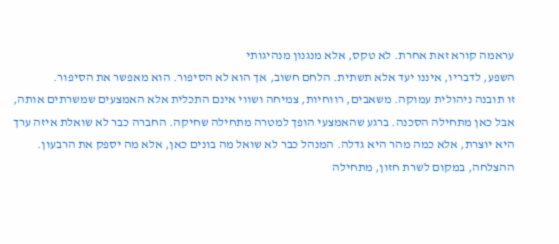עראמה קורא זאת אחרת. לא טקס, אלא מנגנון מנהיגותי
השפע, לדבריו, איננו יעד אלא תשתית. הלחם חשוב, אך הוא לא הסיפור. הוא מאפשר את הסיפור.
זו תובנה ניהולית עמוקה. משאבים, רווחיות, צמיחה ושווי אינם התכלית אלא האמצעים שמשרתים אותה, אבל כאן מתחילה הסכנה. ברגע שהאמצעי הופך למטרה מתחילה שחיקה. החברה כבר לא שואלת איזה ערך היא יוצרת, אלא כמה מהר היא גדלה. המנהל כבר לא שואל מה בונים כאן, אלא מה יספק את הרבעון. ההצלחה, במקום לשרת חזון, מתחילה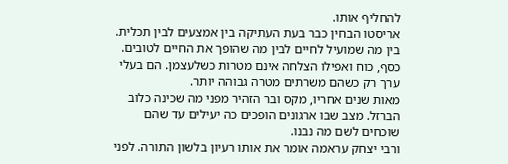להחליף אותו.
אריסטו הבחין כבר בעת העתיקה בין אמצעים לבין תכלית. בין מה שמועיל לחיים לבין מה שהופך את החיים לטובים. כסף, כוח ואפילו הצלחה אינם מטרות כשלעצמן. הם בעלי ערך רק כשהם משרתים מטרה גבוהה יותר.
מאות שנים אחריו, מקס ובר הזהיר מפני מה שכינה כלוב הברזל. מצב שבו ארגונים הופכים כה יעילים עד שהם שוכחים לשם מה נבנו.
ורבי יצחק עראמה אומר את אותו רעיון בלשון התורה. לפני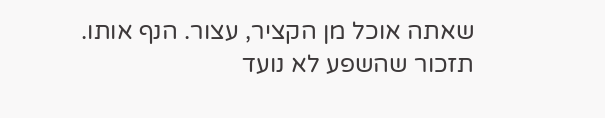שאתה אוכל מן הקציר, עצור. הנף אותו. תזכור שהשפע לא נועד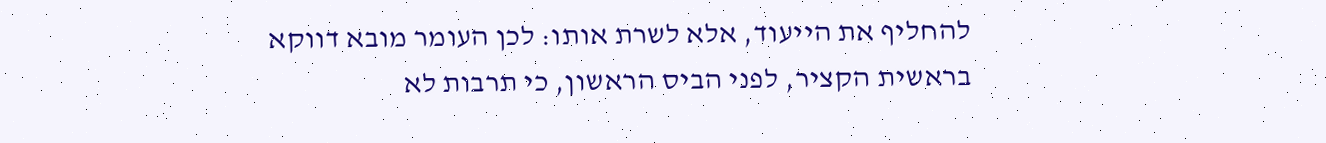להחליף את הייעוד, אלא לשרת אותו: לכן העומר מובא דווקא בראשית הקציר, לפני הביס הראשון, כי תרבות לא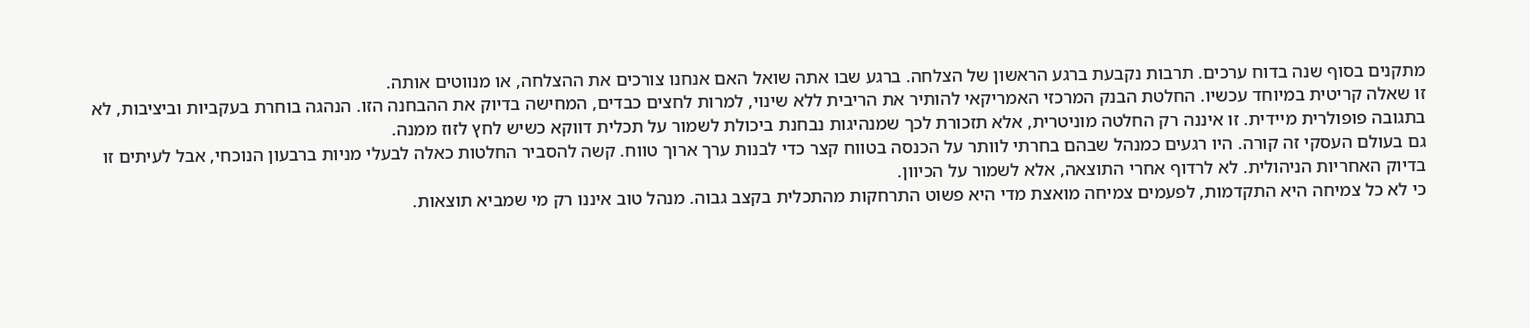מתקנים בסוף שנה בדוח ערכים. תרבות נקבעת ברגע הראשון של הצלחה. ברגע שבו אתה שואל האם אנחנו צורכים את ההצלחה, או מנווטים אותה.
זו שאלה קריטית במיוחד עכשיו. החלטת הבנק המרכזי האמריקאי להותיר את הריבית ללא שינוי, למרות לחצים כבדים, המחישה בדיוק את ההבחנה הזו. הנהגה בוחרת בעקביות וביציבות, לא בתגובה פופולרית מיידית. זו איננה רק החלטה מוניטרית, אלא תזכורת לכך שמנהיגות נבחנת ביכולת לשמור על תכלית דווקא כשיש לחץ לזוז ממנה.
גם בעולם העסקי זה קורה. היו רגעים כמנהל שבהם בחרתי לוותר על הכנסה בטווח קצר כדי לבנות ערך ארוך טווח. קשה להסביר החלטות כאלה לבעלי מניות ברבעון הנוכחי, אבל לעיתים זו בדיוק האחריות הניהולית. לא לרדוף אחרי התוצאה, אלא לשמור על הכיוון.
כי לא כל צמיחה היא התקדמות, לפעמים צמיחה מואצת מדי היא פשוט התרחקות מהתכלית בקצב גבוה. מנהל טוב איננו רק מי שמביא תוצאות.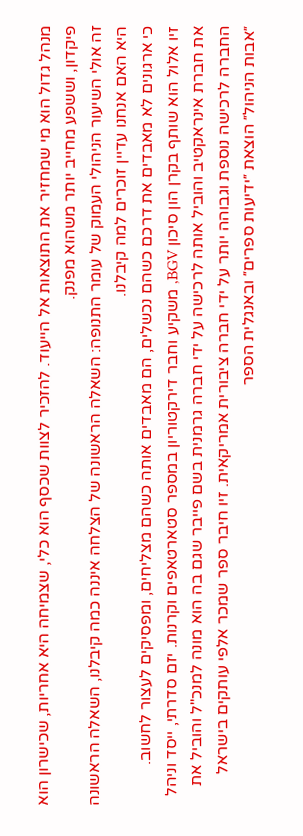מנהל גדול הוא מי שמחזיר את התוצאות אל הייעוד. להזכיר לצוות שכסף הוא כלי, שצמיחה היא אחריות, שכישרון הוא פיקדון, וששפע מחייב יותר משהוא מפנק.
זה אולי השיעור הניהולי העמוק של עומר התנופה: השאלה הראשונה של הצלחה איננה כמה קיבלנו, השאלה הראשונה היא האם אנחנו עדיין זוכרים למה קיבלנו.
כי ארגונים לא מאבדים את דרכם כשהם נכשלים, הם מאבדים אותה כשהם מצליחים, ומפסיקים לעצור לחשוב.
זיו אלול הוא שותף בקרן הון סיכון BGV, משקיע וחבר דירקטוריון במספר סטארטאפים וקרנות. יזם סדרתי, ייסד וניהל את חברת אינראקטיב והוביל אותה לרכישה על ידי חברה גרמנית בשם פייבר שגם בה הוא מונה למנכ"ל והוביל את החברה לרכישה נוספת וגבוהה יותר על ידי חברה ציבורית אמריקאית. זיו חיבר ספר שמכר אלפי עותקים בישראל ״אבות הניהול״ הוצאת ״ידיעות ספרים״ ובאנגלית הספר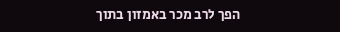הפך לרב מכר באמזון בתוך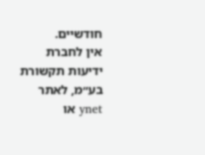חודשיים.
אין לחברת ידיעות תקשורת בע״מ, לאתר ynet או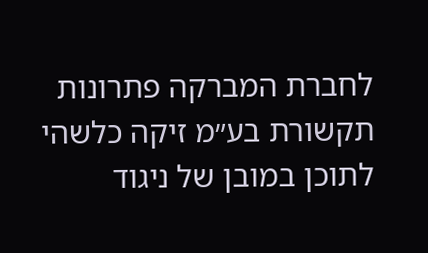לחברת המברקה פתרונות תקשורת בע״מ זיקה כלשהי לתוכן במובן של ניגוד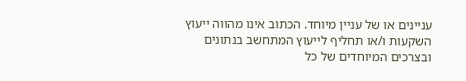עניינים או של עניין מיוחד. הכתוב אינו מהווה ייעוץ השקעות ו/או תחליף לייעוץ המתחשב בנתונים ובצרכים המיוחדים של כל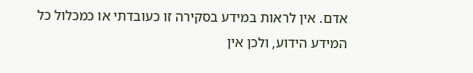אדם. אין לראות במידע בסקירה זו כעובדתי או כמכלול כל המידע הידוע, ולכן אין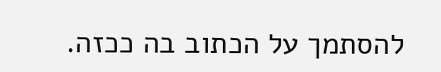להסתמך על הכתוב בה ככזה.